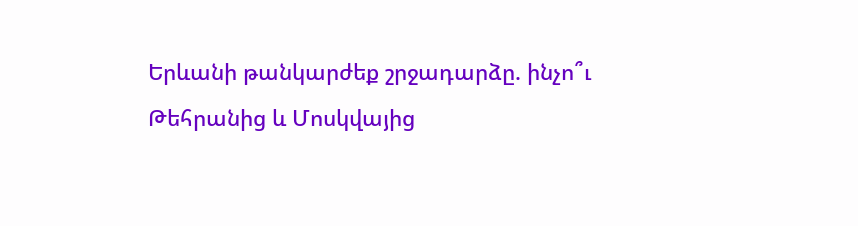Երևանի թանկարժեք շրջադարձը. ինչո՞ւ Թեհրանից և Մոսկվայից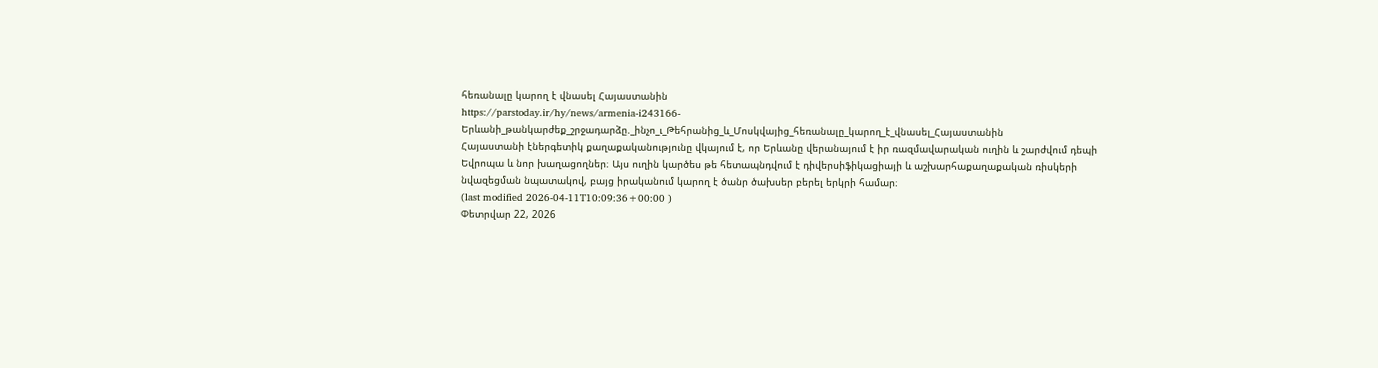հեռանալը կարող է վնասել Հայաստանին
https://parstoday.ir/hy/news/armenia-i243166-Երևանի_թանկարժեք_շրջադարձը._ինչո_ւ_Թեհրանից_և_Մոսկվայից_հեռանալը_կարող_է_վնասել_Հայաստանին
Հայաստանի էներգետիկ քաղաքականությունը վկայում է, որ Երևանը վերանայում է իր ռազմավարական ուղին և շարժվում դեպի Եվրոպա և նոր խաղացողներ։ Այս ուղին կարծես թե հետապնդվում է դիվերսիֆիկացիայի և աշխարհաքաղաքական ռիսկերի նվազեցման նպատակով, բայց իրականում կարող է ծանր ծախսեր բերել երկրի համար։
(last modified 2026-04-11T10:09:36+00:00 )
Փետրվար 22, 2026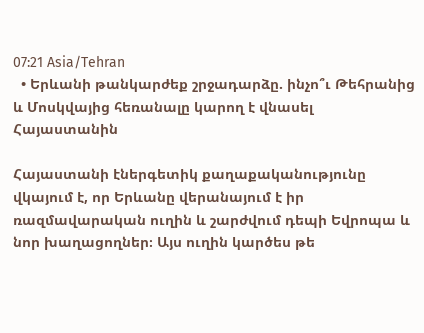07:21 Asia/Tehran
  • Երևանի թանկարժեք շրջադարձը. ինչո՞ւ Թեհրանից և Մոսկվայից հեռանալը կարող է վնասել Հայաստանին

Հայաստանի էներգետիկ քաղաքականությունը վկայում է, որ Երևանը վերանայում է իր ռազմավարական ուղին և շարժվում դեպի Եվրոպա և նոր խաղացողներ։ Այս ուղին կարծես թե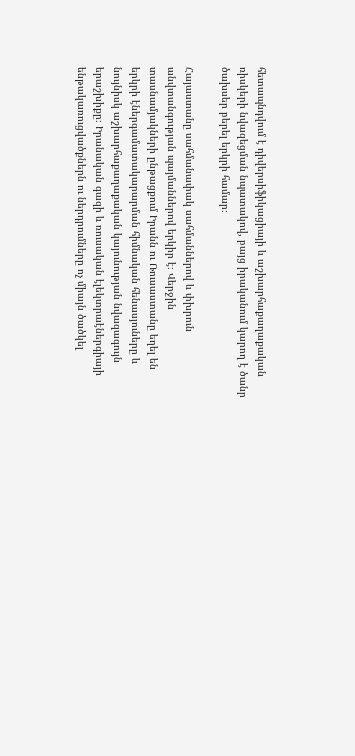հետապնդվում է դիվերսիֆիկացիայի և աշխարհաքաղաքական ռիսկերի նվազեցման նպատակով, բայց իրականում կարող է ծանր ծախսեր բերել երկրի համար։

Հայաստանը սահմանափակ սահմաններով և փխրուն անվտանգության պայմաններով երկիր է։ Վերջին տասնամյակների ընթացքում Իրանն ու Ռուսաստանը եղել են երկրի էներգամատակարարման հիմնական հենասյուները և նույնիսկ աշխարհաքաղաքական կայունության նվազագույն երաշխիքը։ Իրանական գազի և ռուսական էլեկտրաէներգիայի ենթակառուցվածքներն ու ներդրումները ոչ միայն ծածկել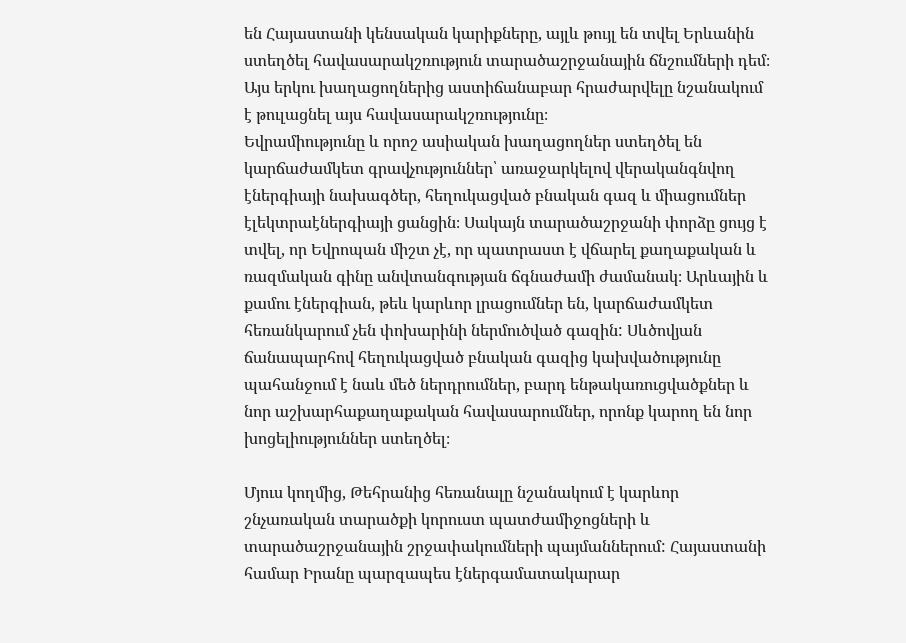են Հայաստանի կենսական կարիքները, այլև թույլ են տվել Երևանին ստեղծել հավասարակշռություն տարածաշրջանային ճնշումների դեմ։ Այս երկու խաղացողներից աստիճանաբար հրաժարվելը նշանակում է թուլացնել այս հավասարակշռությունը։
Եվրամիությունը և որոշ ասիական խաղացողներ ստեղծել են կարճաժամկետ գրավչություններ՝ առաջարկելով վերականգնվող էներգիայի նախագծեր, հեղուկացված բնական գազ և միացումներ էլեկտրաէներգիայի ցանցին։ Սակայն տարածաշրջանի փորձը ցույց է տվել, որ Եվրոպան միշտ չէ, որ պատրաստ է վճարել քաղաքական և ռազմական գինը անվտանգության ճգնաժամի ժամանակ։ Արևային և քամու էներգիան, թեև կարևոր լրացումներ են, կարճաժամկետ հեռանկարում չեն փոխարինի ներմուծված գազին: Սևծովյան ճանապարհով հեղուկացված բնական գազից կախվածությունը պահանջում է նաև մեծ ներդրումներ, բարդ ենթակառուցվածքներ և նոր աշխարհաքաղաքական հավասարումներ, որոնք կարող են նոր խոցելիություններ ստեղծել։

Մյուս կողմից, Թեհրանից հեռանալը նշանակում է կարևոր շնչառական տարածքի կորուստ պատժամիջոցների և տարածաշրջանային շրջափակումների պայմաններում: Հայաստանի համար Իրանը պարզապես էներգամատակարար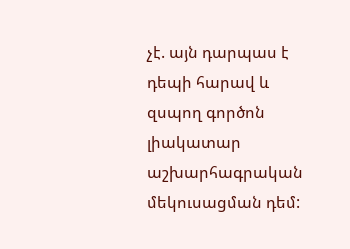չէ. այն դարպաս է դեպի հարավ և զսպող գործոն լիակատար աշխարհագրական մեկուսացման դեմ: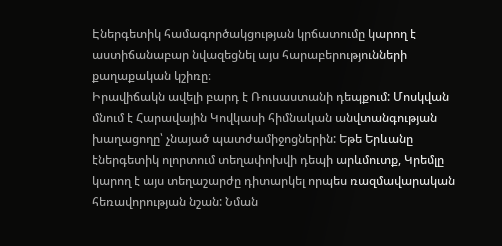Էներգետիկ համագործակցության կրճատումը կարող է աստիճանաբար նվազեցնել այս հարաբերությունների քաղաքական կշիռը։
Իրավիճակն ավելի բարդ է Ռուսաստանի դեպքում: Մոսկվան մնում է Հարավային Կովկասի հիմնական անվտանգության խաղացողը՝ չնայած պատժամիջոցներին: Եթե Երևանը էներգետիկ ոլորտում տեղափոխվի դեպի արևմուտք, Կրեմլը կարող է այս տեղաշարժը դիտարկել որպես ռազմավարական հեռավորության նշան: Նման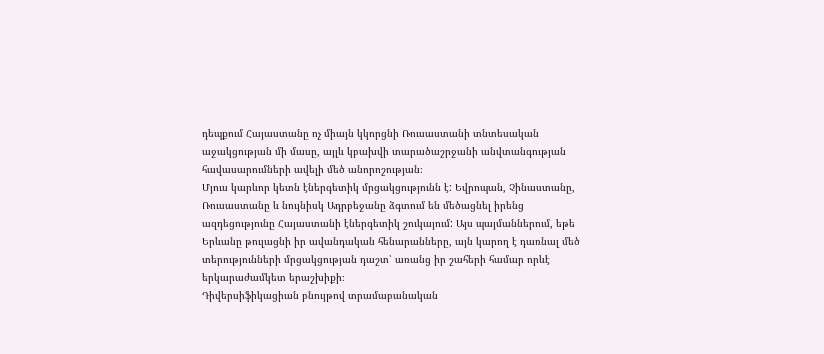դեպքում Հայաստանը ոչ միայն կկորցնի Ռուսաստանի տնտեսական աջակցության մի մասը, այլև կբախվի տարածաշրջանի անվտանգության հավասարումների ավելի մեծ անորոշության։
Մյուս կարևոր կետն էներգետիկ մրցակցությունն է: Եվրոպան, Չինաստանը, Ռուսաստանը և նույնիսկ Ադրբեջանը ձգտում են մեծացնել իրենց ազդեցությունը Հայաստանի էներգետիկ շուկայում: Այս պայմաններում, եթե Երևանը թուլացնի իր ավանդական հենարանները, այն կարող է դառնալ մեծ տերությունների մրցակցության դաշտ՝ առանց իր շահերի համար որևէ երկարաժամկետ երաշխիքի։
Դիվերսիֆիկացիան բնույթով տրամաբանական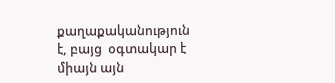քաղաքականություն է, բայց  օգտակար է միայն այն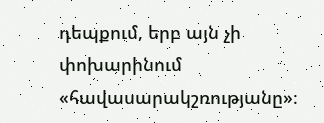դեպքում, երբ այն չի փոխարինում «հավասարակշռությանը»։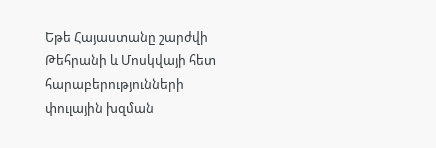Եթե Հայաստանը շարժվի Թեհրանի և Մոսկվայի հետ հարաբերությունների փուլային խզման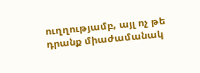ուղղությամբ, այլ ոչ թե դրանք միաժամանակ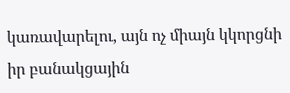կառավարելու, այն ոչ միայն կկորցնի իր բանակցային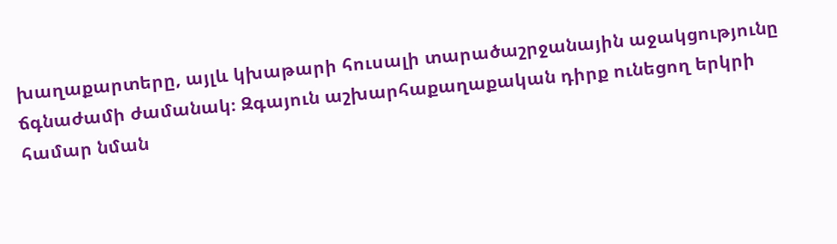խաղաքարտերը, այլև կխաթարի հուսալի տարածաշրջանային աջակցությունը ճգնաժամի ժամանակ։ Զգայուն աշխարհաքաղաքական դիրք ունեցող երկրի համար նման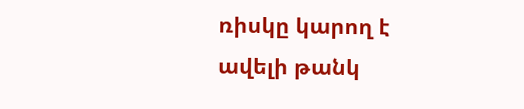ռիսկը կարող է ավելի թանկ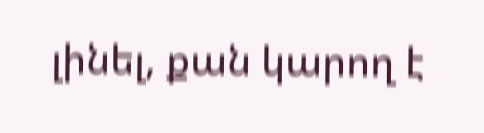լինել, քան կարող է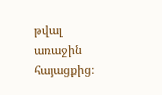թվալ առաջին հայացքից։